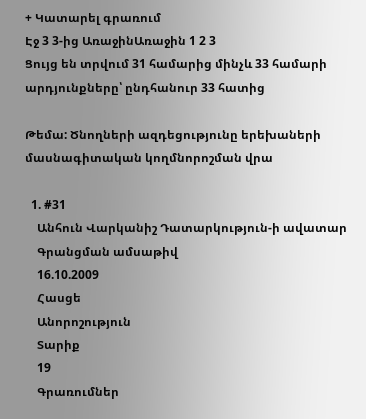+ Կատարել գրառում
Էջ 3 3-ից ԱռաջինԱռաջին 1 2 3
Ցույց են տրվում 31 համարից մինչև 33 համարի արդյունքները՝ ընդհանուր 33 հատից

Թեմա: Ծնողների ազդեցությունը երեխաների մասնագիտական կողմնորոշման վրա

  1. #31
    Անհուն Վարկանիշ Դատարկություն-ի ավատար
    Գրանցման ամսաթիվ
    16.10.2009
    Հասցե
    Անորոշություն
    Տարիք
    19
    Գրառումներ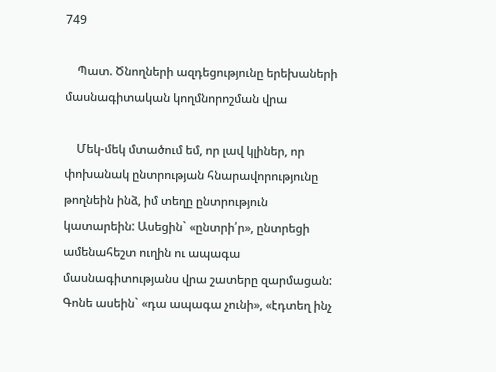749

    Պատ. Ծնողների ազդեցությունը երեխաների մասնագիտական կողմնորոշման վրա

    Մեկ-մեկ մտածում եմ, որ լավ կլիներ, որ փոխանակ ընտրության հնարավորությունը թողնեին ինձ, իմ տեղը ընտրություն կատարեին: Ասեցին` «ընտրի՛ր», ընտրեցի ամենահեշտ ուղին ու ապագա մասնագիտությանս վրա շատերը զարմացան: Գոնե ասեին` «դա ապագա չունի», «էդտեղ ինչ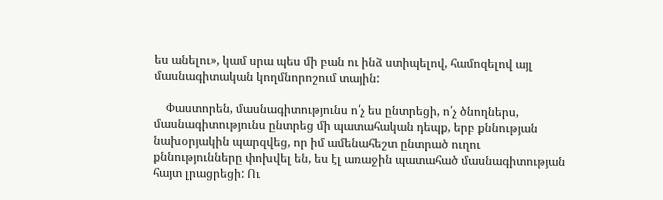ես անելու», կամ սրա պես մի բան ու ինձ ստիպելով, համոզելով այլ մասնագիտական կողմնորոշում տային:

    Փաստորեն, մասնագիտությունս ո՛չ ես ընտրեցի, ո՛չ ծնողներս, մասնագիտությունս ընտրեց մի պատահական դեպք, երբ քննության նախօրյակին պարզվեց, որ իմ ամենահեշտ ընտրած ուղու քննությունները փոխվել են, ես էլ առաջին պատահած մասնագիտության հայտ լրացրեցի: Ու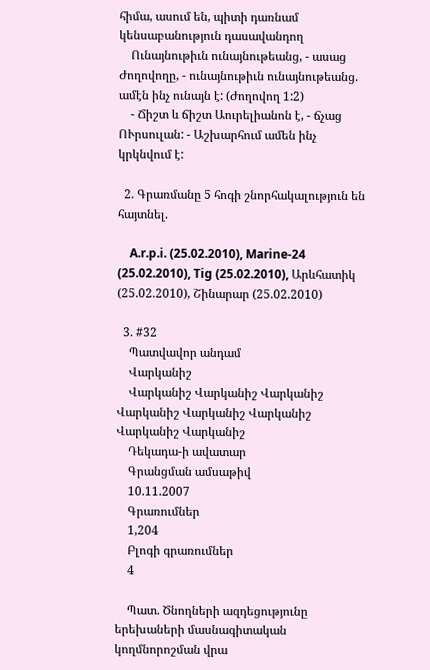հիմա, ասում են, պիտի դառնամ կենսաբանություն դասավանդող
    Ունայնութիւն ունայնութեանց, - ասաց Ժողովողը, - ունայնութիւն ունայնութեանց. ամէն ինչ ունայն է: (Ժողովող 1:2)
    - Ճիշտ և ճիշտ Աուրելիանոն է, - ճչաց ՈՒրսուլան: - Աշխարհում ամեն ինչ կրկնվում է:

  2. Գրառմանը 5 հոգի շնորհակալություն են հայտնել.

    A.r.p.i. (25.02.2010), Marine-24 (25.02.2010), Tig (25.02.2010), Արևհատիկ (25.02.2010), Շինարար (25.02.2010)

  3. #32
    Պատվավոր անդամ
    Վարկանիշ
    Վարկանիշ Վարկանիշ Վարկանիշ Վարկանիշ Վարկանիշ Վարկանիշ Վարկանիշ Վարկանիշ
    Դեկադա-ի ավատար
    Գրանցման ամսաթիվ
    10.11.2007
    Գրառումներ
    1,204
    Բլոգի գրառումներ
    4

    Պատ. Ծնողների ազդեցությունը երեխաների մասնագիտական կողմնորոշման վրա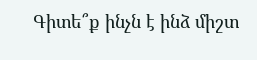Գիտե՞ք ինչն է ինձ միշտ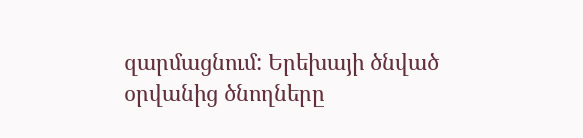զարմացնում: Երեխայի ծնված օրվանից ծնողները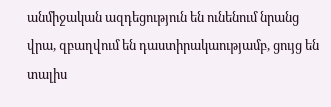անմիջական ազդեցություն են ունենում նրանց վրա, զբաղվում են դաստիրակաությամբ, ցույց են տալիս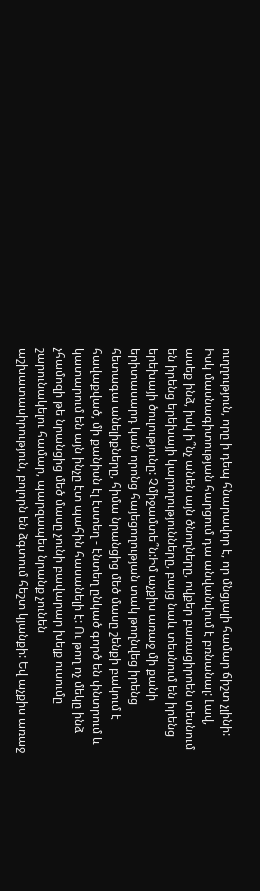ուղղություն, որը ի դեպ հնարավոր է, որ մնցյալի համար ճիշտ չլինի: Իսկ մասնագիտության հարցում դա անվանվում է բռնանալ: Լավ, ասեք ինձ, իսկ ի՞նչ անեն այն ծնողները, ովքեր բառացիրոեն տեսնում են իրենց երեխայի կարողությունները, բայց նաև տեսնում են իրենց երեխայի ծուլությունը: Չմիջամտե՞ն:Իմ աչքիս առաջ մի քանի երիտասարդ կան որոնց հայեցողության տակ թողնվեց իրենց հետագա անելիքները, հիմա նրանցից մեծ մասը շենքի բակում է հավաքված, մի քանիսն էլ էստեղ - էնտեղ ընկած գործ են փնտրում և կատարում են այն ինչը էտ պահին հասանելի է: Ու թող ոչ մեկը ինձ չհամոզի թե նրանցից մեծ մասը չունի բավարար խելք ուսումը շարունակելու համար, պարզապես նրանք չունեն աշխատասիրություն, բոլորն են ձգտում հեշտ կյանքի: Եվ աչքիս առաջ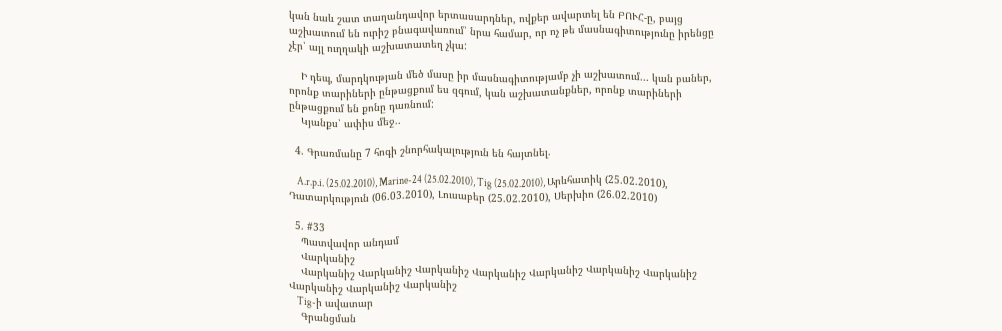կան նաև շատ տաղանդավոր երտասարդներ, ովքեր ավարտել են ԲՈՒՀ-ը, բայց աշխատում են ուրիշ բնագավառում՝ նրա համար, որ ոչ թե մասնագիտությունը իրենցը չէր՝ այլ ուղղակի աշխատատեղ չկա:

    Ի դեպ, մարդկության մեծ մասը իր մասնագիտությամբ չի աշխատում... կան բաներ, որոնք տարիների ընթացքում ես զգում, կան աշխատանքներ, որոնք տարիների ընթացքում են քոնը դառնում:
    Կյանքս՝ ափիս մեջ..

  4. Գրառմանը 7 հոգի շնորհակալություն են հայտնել.

    A.r.p.i. (25.02.2010), Marine-24 (25.02.2010), Tig (25.02.2010), Արևհատիկ (25.02.2010), Դատարկություն (06.03.2010), Լուսաբեր (25.02.2010), Սերխիո (26.02.2010)

  5. #33
    Պատվավոր անդամ
    Վարկանիշ
    Վարկանիշ Վարկանիշ Վարկանիշ Վարկանիշ Վարկանիշ Վարկանիշ Վարկանիշ Վարկանիշ Վարկանիշ Վարկանիշ
    Tig-ի ավատար
    Գրանցման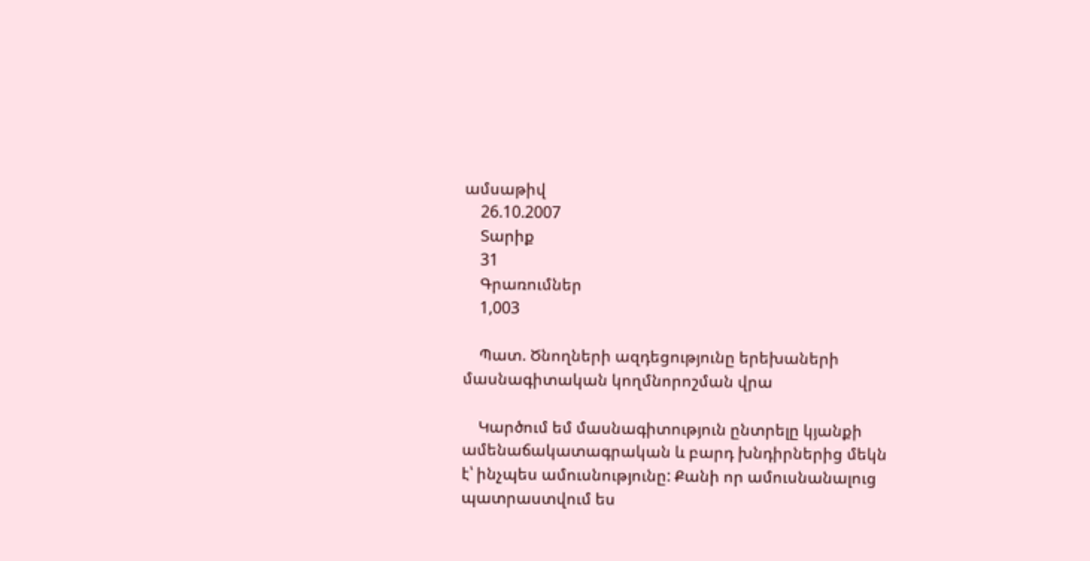ամսաթիվ
    26.10.2007
    Տարիք
    31
    Գրառումներ
    1,003

    Պատ. Ծնողների ազդեցությունը երեխաների մասնագիտական կողմնորոշման վրա

    Կարծում եմ մասնագիտություն ընտրելը կյանքի ամենաճակատագրական և բարդ խնդիրներից մեկն է՝ ինչպես ամուսնությունը: Քանի որ ամուսնանալուց պատրաստվում ես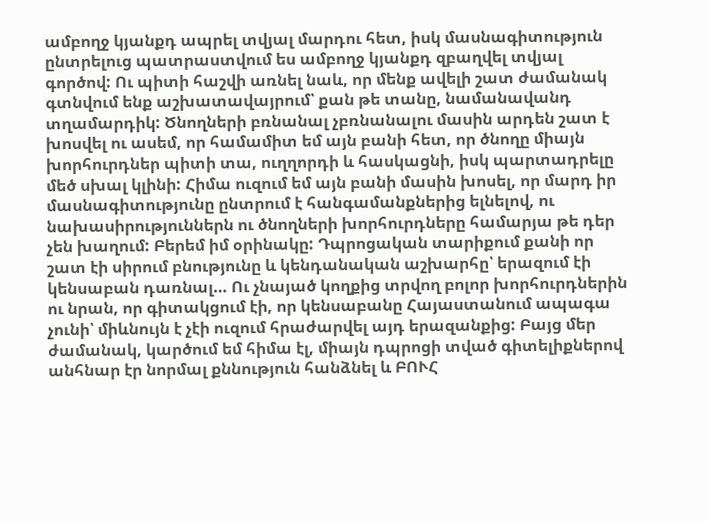ամբողջ կյանքդ ապրել տվյալ մարդու հետ, իսկ մասնագիտություն ընտրելուց պատրաստվում ես ամբողջ կյանքդ զբաղվել տվյալ գործով: Ու պիտի հաշվի առնել նաև, որ մենք ավելի շատ ժամանակ գտնվում ենք աշխատավայրում՝ քան թե տանը, նամանավանդ տղամարդիկ: Ծնողների բռնանալ չբռնանալու մասին արդեն շատ է խոսվել ու ասեմ, որ համամիտ եմ այն բանի հետ, որ ծնողը միայն խորհուրդներ պիտի տա, ուղղորդի և հասկացնի, իսկ պարտադրելը մեծ սխալ կլինի: Հիմա ուզում եմ այն բանի մասին խոսել, որ մարդ իր մասնագիտությունը ընտրում է հանգամանքներից ելնելով, ու նախասիրություններն ու ծնողների խորհուրդները համարյա թե դեր չեն խաղում: Բերեմ իմ օրինակը: Դպրոցական տարիքում քանի որ շատ էի սիրում բնությունը և կենդանական աշխարհը՝ երազում էի կենսաբան դառնալ… Ու չնայած կողքից տրվող բոլոր խորհուրդներին ու նրան, որ գիտակցում էի, որ կենսաբանը Հայաստանում ապագա չունի՝ միևնույն է չէի ուզում հրաժարվել այդ երազանքից: Բայց մեր ժամանակ, կարծում եմ հիմա էլ, միայն դպրոցի տված գիտելիքներով անհնար էր նորմալ քննություն հանձնել և ԲՈՒՀ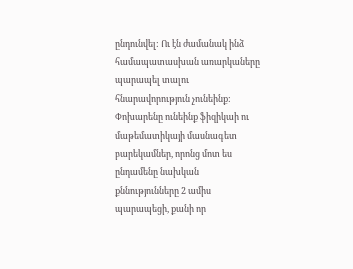ընդունվել: Ու էն ժամանակ ինձ համապատասխան առարկաները պարապել տալու հնարավորություն չունեինք: Փոխարենը ունեինք ֆիզիկաի ու մաթեմատիկայի մասնագետ բարեկամներ, որոնց մոտ ես ընդամենը նախկան քննությունները 2 ամիս պարապեցի, քանի որ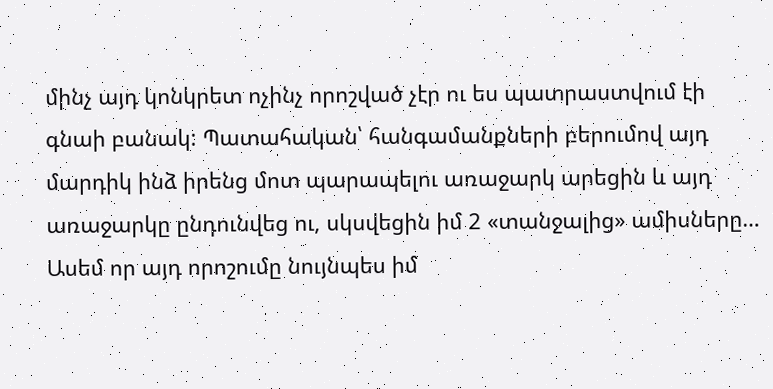մինչ այդ կոնկրետ ոչինչ որոշված չէր ու ես պատրաստվում էի գնաի բանակ: Պատահական՝ հանգամանքների բերումով այդ մարդիկ ինձ իրենց մոտ պարապելու առաջարկ արեցին և այդ առաջարկը ընդունվեց ու, սկսվեցին իմ 2 «տանջալից» ամիսները… Ասեմ որ այդ որոշումը նույնպես իմ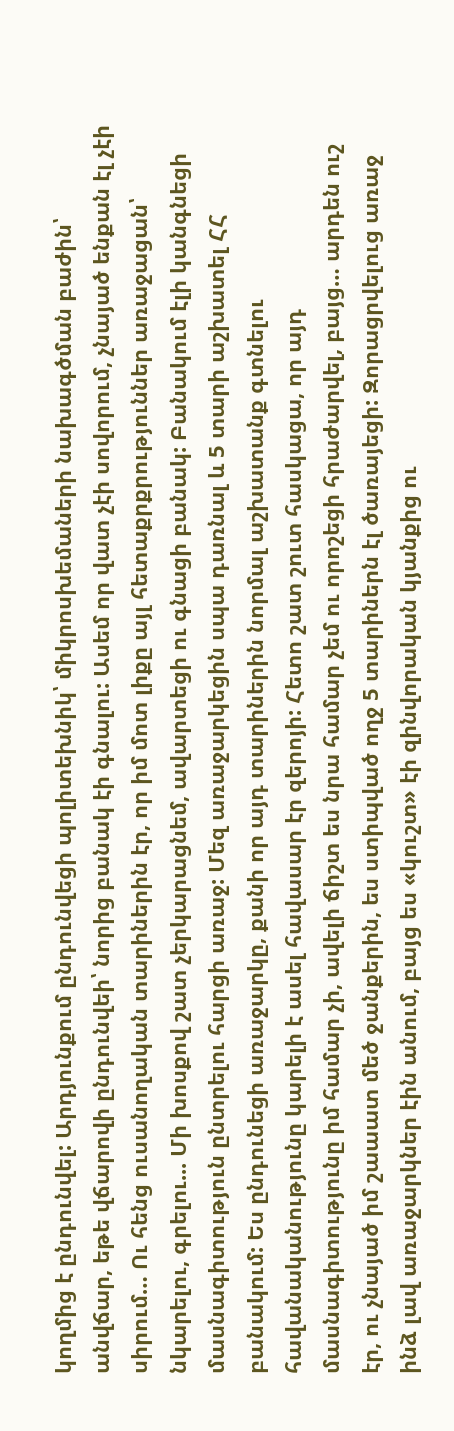կողմից է ընդունվել: Արդյունքում ընդունվեցի պոլիտեխնիկ՝ միկրոսխեմաների նախագծման բաժին՝ անվճար, եթե վճարովի ընդունվեի՝ նորից բանակ էի գնալու: Ասեմ որ վատ չէի սովորում, չնայած ենքան էլ չէի սիրում… Ու հենց ուսանողական տարիներին էր, որ իմ մոտ լիքը այլ հետաքրքրություններ առաջացան՝ նկարելու, գրելու... Մի խոսքով շատ չերկարացնեմ, ավարտեցի ու գնացի բանակ: Բանակում էլի կանգնեցի մասնագիտություն ընտրելու հարցի առաջ: Մեզ առաջարկեցին սպա դառնալ և 5 տարի աշխատել ՀՀ բանակում: Ես ընդունեցի առաջարկը, քանի որ այդ տարիներին նորմալ աշխատանք գտնելու հավանականությունը կարելի է ասել հավասար էր զերոյի: Հետո շատ շուտ հասկացա, որ այդ մասնագիտությունը իմ համար չի, ավելի ճիշտ ես նրա համար չեմ ու որոշեցի հրաժարվել, բայց… արդեն ուշ էր, ու չնայած իմ շաաատ մեծ ջանքերին, ես ստիպված ողջ 5 տարիներն էլ ծառայեցի: Զորացրվելուց առաջ ինձ լավ առաջարկներ էին անում, բայց ես «կուշտ» էի զինվորական կյանքից ու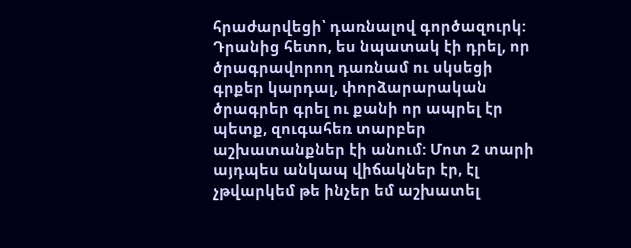հրաժարվեցի՝ դառնալով գործազուրկ: Դրանից հետո, ես նպատակ էի դրել, որ ծրագրավորող դառնամ ու սկսեցի գրքեր կարդալ, փորձարարական ծրագրեր գրել ու քանի որ ապրել էր պետք, զուգահեռ տարբեր աշխատանքներ էի անում: Մոտ 2 տարի այդպես անկապ վիճակներ էր, էլ չթվարկեմ թե ինչեր եմ աշխատել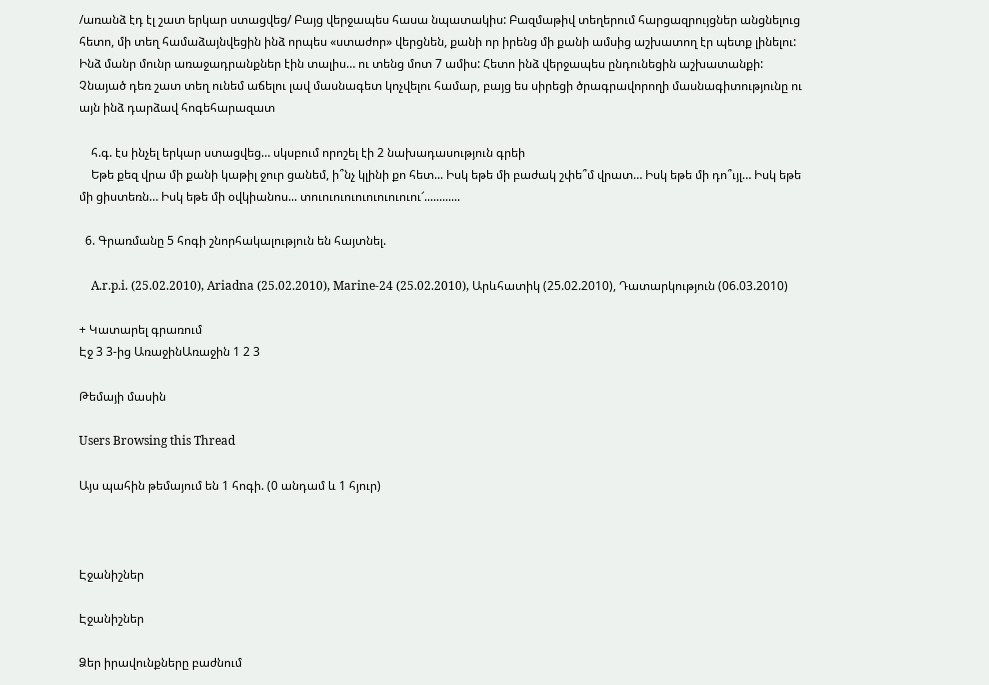/առանձ էդ էլ շատ երկար ստացվեց/ Բայց վերջապես հասա նպատակիս: Բազմաթիվ տեղերում հարցազրույցներ անցնելուց հետո, մի տեղ համաձայնվեցին ինձ որպես «ստաժոր» վերցնեն, քանի որ իրենց մի քանի ամսից աշխատող էր պետք լինելու: Ինձ մանր մունր առաջադրանքներ էին տալիս… ու տենց մոտ 7 ամիս: Հետո ինձ վերջապես ընդունեցին աշխատանքի: Չնայած դեռ շատ տեղ ունեմ աճելու լավ մասնագետ կոչվելու համար, բայց ես սիրեցի ծրագրավորողի մասնագիտությունը ու այն ինձ դարձավ հոգեհարազատ

    հ.գ. էս ինչել երկար ստացվեց… սկսբում որոշել էի 2 նախադասություն գրեի
    Եթե քեզ վրա մի քանի կաթիլ ջուր ցանեմ, ի՞նչ կլինի քո հետ... Իսկ եթե մի բաժակ շփե՞մ վրատ… Իսկ եթե մի դո՞ւյլ… Իսկ եթե մի ցիստեռն… Իսկ եթե մի օվկիանոս... տուուուուուուուուուու՜............

  6. Գրառմանը 5 հոգի շնորհակալություն են հայտնել.

    A.r.p.i. (25.02.2010), Ariadna (25.02.2010), Marine-24 (25.02.2010), Արևհատիկ (25.02.2010), Դատարկություն (06.03.2010)

+ Կատարել գրառում
Էջ 3 3-ից ԱռաջինԱռաջին 1 2 3

Թեմայի մասին

Users Browsing this Thread

Այս պահին թեմայում են 1 հոգի. (0 անդամ և 1 հյուր)



Էջանիշներ

Էջանիշներ

Ձեր իրավունքները բաժնում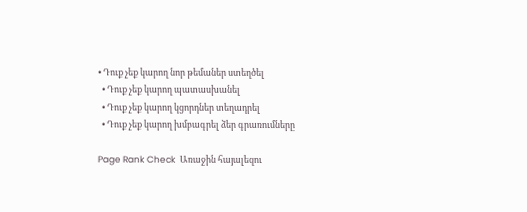• Դուք չեք կարող նոր թեմաներ ստեղծել
  • Դուք չեք կարող պատասխանել
  • Դուք չեք կարող կցորդներ տեղադրել
  • Դուք չեք կարող խմբագրել ձեր գրառումները

Page Rank Check  Առաջին հայալեզու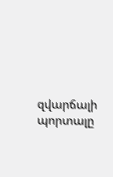զվարճալի պորտալը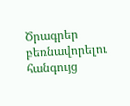Ծրագրեր բեռնավորելու հանգույց